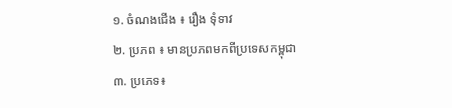១. ចំណងជើង ៖ រឿង ទុំទាវ
២. ប្រភព ៖ មានប្រភពមកពីប្រទេសកម្ពុជា
៣. ប្រភេទ៖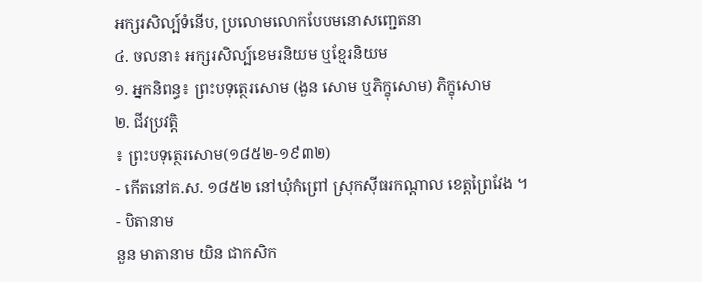អក្សរសិល្ប៍ទំនើប, ប្រលោមលោកបែបមនោសញ្ជេតនា
៤. ចលនា៖ អក្សរសិល្ប៍ខេមរនិយម ឬខ្មែរនិយម
១. អ្នកនិពន្ធ៖ ព្រះបទុត្ថេរសោម (ងួន សោម ឬភិក្ខុសោម) ភិក្ខុសោម
២. ជីវប្រវត្តិ
៖ ព្រះបទុត្ថេរសោម(១៨៥២-១៩៣២)
- កើតនៅគ.ស. ១៨៥២ នៅឃុំកំព្រៅ ស្រុកស៊ីធរកណ្តាល ខេត្តព្រៃវែង ។
- បិតានាម
នួន មាតានាម យិន ជាកសិក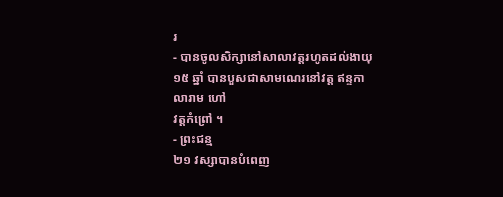រ
- បានចូលសិក្សានៅសាលាវត្តរហូតដល់ងាយុ១៥ ឆ្នាំ បានបួសជាសាមណេរនៅវត្ត ឥន្ទកាលារាម ហៅ
វត្តកំព្រៅ ។
- ព្រះជន្ម
២១ វស្សាបានបំពេញ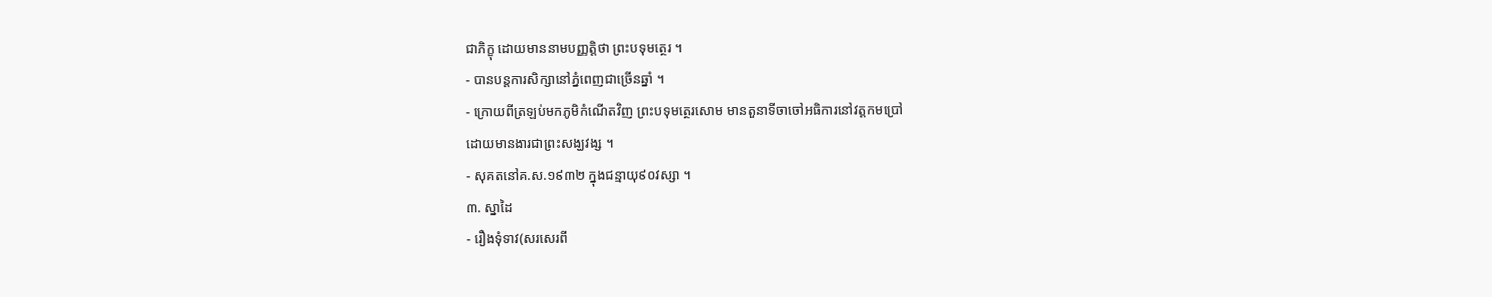ជាភិក្ខុ ដោយមាននាមបញ្ញត្តិថា ព្រះបទុមត្ថេរ ។
- បានបន្តការសិក្សានៅភ្នំពេញជាច្រើនឆ្នាំ ។
- ក្រោយពីត្រឡប់មកភូមិកំណើតវិញ ព្រះបទុមត្ថេរសោម មានតួនាទីចាចៅអធិការនៅវត្តកមប្រៅ
ដោយមានងារជាព្រះសង្ឃវង្ស ។
- សុគតនៅគ.ស.១៩៣២ ក្នុងជន្មាយុ៩០វស្សា ។
៣. ស្នាដៃ
- រឿងទុំទាវ(សរសេរពី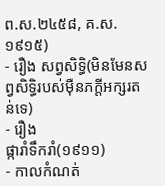ព.ស.២៤៥៨, គ.ស.១៩១៥)
- រឿង សព្វសិទ្ធិ(មិនមែនសព្វសិទ្ធិរបស់ម៉ឺនភក្តីអក្សរតន់ទេ)
- រឿង
ផ្ការាំទឹករាំ(១៩១១)
- កាលកំណត់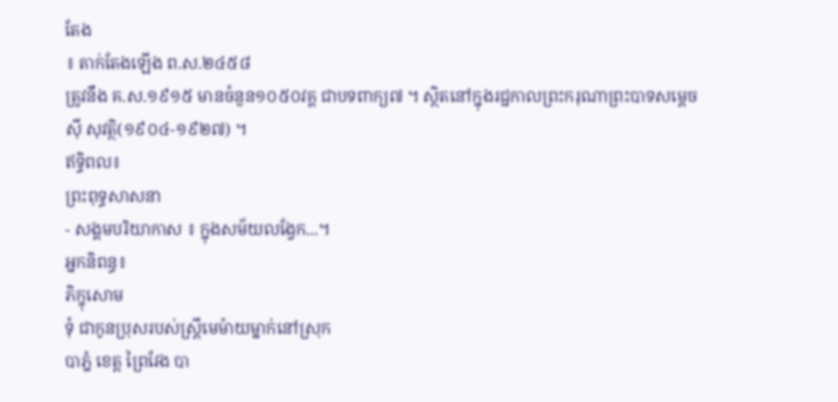តែង
៖ តាក់តែងឡើង ព.ស.២៤៥៨
ត្រូវនឹង គ.ស.១៩១៥ មានចំនួន១០៥០វគ្គ ជាបទពាក្យ៧ ។ ស្ថិតនៅក្នុងរជ្ជកាលព្រះករុណាព្រះបាទសម្តេច
ស៊ី សុវត្ថិ(១៩០៤-១៩២៧) ។
ឥទ្ធិពល៖
ព្រះពុទ្ធសាសនា
- សង្គមបរិយាកាស ៖ ក្នុងសម័យលង្វែក...។
អ្នកនិពន្ធ៖
ភិក្ខុសោម
ទុំ ជាកូនប្រុសរបស់ស្រ្តីមេម៉ាយម្នាក់នៅស្រុក
បាភ្នំ ខេត្ត ព្រៃវែង បា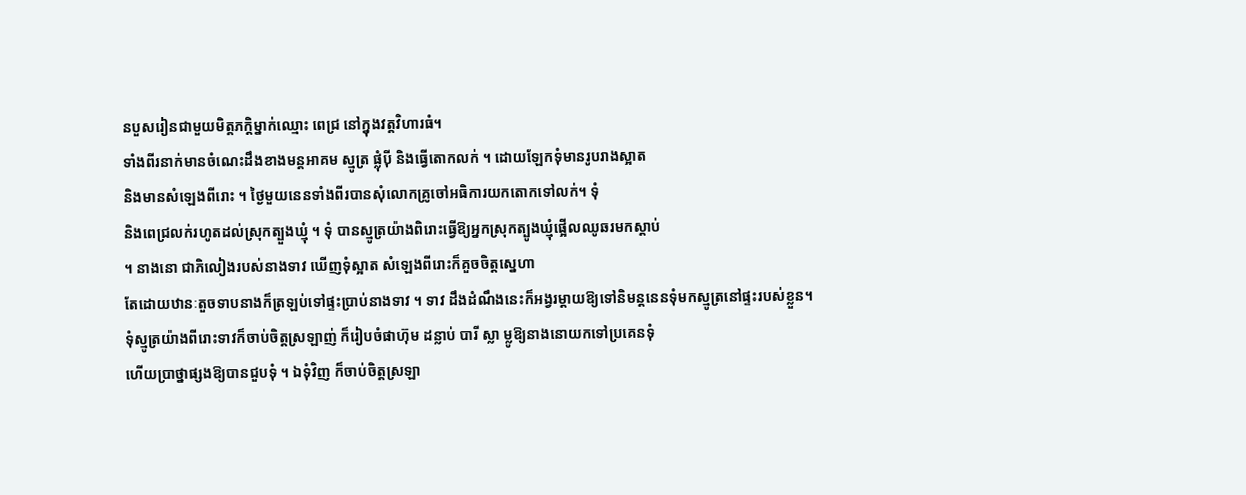នបួសរៀនជាមួយមិត្តភក្តិម្នាក់ឈ្មោះ ពេជ្រ នៅក្នុងវត្តវិហារធំ។
ទាំងពីរនាក់មានចំណេះដឹងខាងមន្តអាគម ស្មូត្រ ផ្លុំប៉ី និងធ្វើតោកលក់ ។ ដោយឡែកទុំមានរូបរាងស្អាត
និងមានសំឡេងពីរោះ ។ ថ្ងៃមួយនេនទាំងពីរបានសុំលោកគ្រូចៅអធិការយកតោកទៅលក់។ ទុំ
និងពេជ្រលក់រហូតដល់ស្រុកត្បួងឃ្មុំ ។ ទុំ បានស្មូត្រយ៉ាងពិរោះធ្វើឱ្យអ្នកស្រុកត្បូងឃ្មុំផ្អើលឈូឆរមកស្តាប់
។ នាងនោ ជាភិលៀងរបស់នាងទាវ ឃើញទុំស្អាត សំឡេងពីរោះក៏គួចចិត្តសេ្នហា
តែដោយឋានៈតួចទាបនាងក៏ត្រឡប់ទៅផ្ទះប្រាប់នាងទាវ ។ ទាវ ដឹងដំណឹងនេះក៏អង្វរម្តាយឱ្យទៅនិមន្តនេនទុំមកស្មូត្រនៅផ្ទះរបស់ខ្លួន។
ទុំស្មូត្រយ៉ាងពីរោះទាវក៏ចាប់ចិត្តស្រឡាញ់ ក៏រៀបចំផាហ៊ុម ដន្លាប់ បារី ស្លា ម្លូឱ្យនាងនោយកទៅប្រគេនទុំ
ហើយប្រាថ្នាផ្សងឱ្យបានជួបទុំ ។ ឯទុំវិញ ក៏ចាប់ចិត្តស្រឡា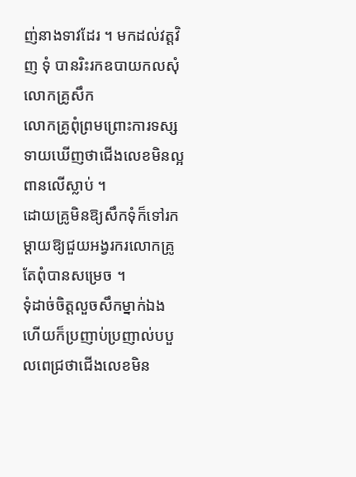ញ់នាងទាវដែរ ។ មកដល់វត្តវិញ ទុំ បានរិះរកឧបាយកលសុំលោកគ្រូសឹក
លោកគ្រូពុំព្រមព្រោះការទស្សទាយឃើញថាជើងលេខមិនល្អពានលើស្លាប់ ។
ដោយគ្រូមិនឱ្យសឹកទុំក៏ទៅរកម្តាយឱ្យជួយអង្វរករលោកគ្រូតែពុំបានសម្រេច ។
ទុំដាច់ចិត្តលួចសឹកម្នាក់ឯង ហើយក៏ប្រញាប់ប្រញាល់បបួលពេជ្រថាជើងលេខមិន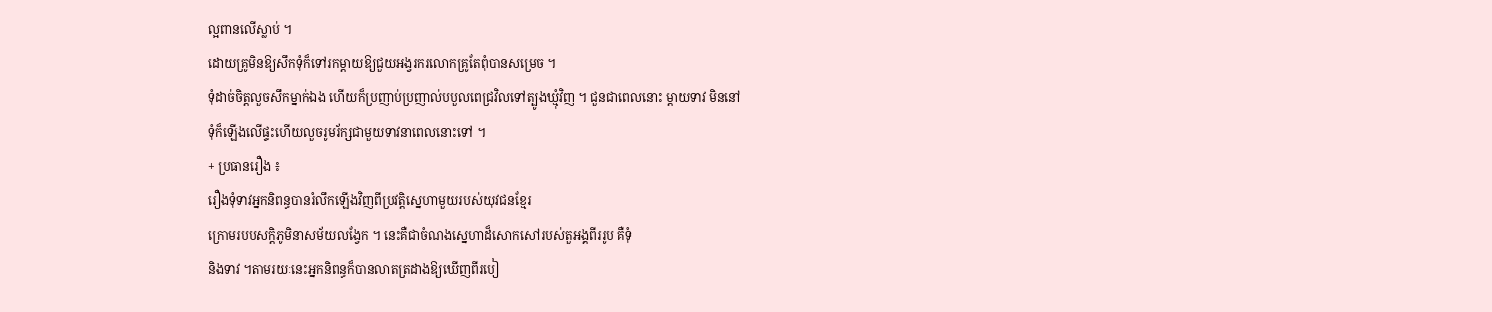ល្អពានលើស្លាប់ ។
ដោយគ្រូមិនឱ្យសឹកទុំក៏ទៅរកម្តាយឱ្យជួយអង្វរករលោកគ្រូតែពុំបានសម្រេច ។
ទុំដាច់ចិត្តលួចសឹកម្នាក់ឯង ហើយក៏ប្រញាប់ប្រញាល់បបួលពេជ្រវិលទៅត្បូងឃ្មុំវិញ ។ ជួនជាពេលនោះ ម្តាយទាវ មិននៅ
ទុំក៏ឡើងលើផ្ទះហើយលួចរូមរ័ក្សជាមួយទាវនាពេលនោះទៅ ។
+ ប្រធានរឿង ៖
រឿងទុំទាវអ្នកនិពន្ធបានរំលឹកឡើងវិញពីប្រវត្តិស្នេហាមួយរបស់យុវជនខ្មែរ
ក្រោមរបបសក្តិភូមិនាសម័យលង្វែក ។ នេះគឺជាចំណងស្នេហាដ៏សោកសៅរបស់តួអង្គពីររូប គឺទុំ
និងទាវ ។តាមរយៈនេះអ្នកនិពន្ធក៏បានលាតត្រដាងឱ្យឃើញពីរបៀ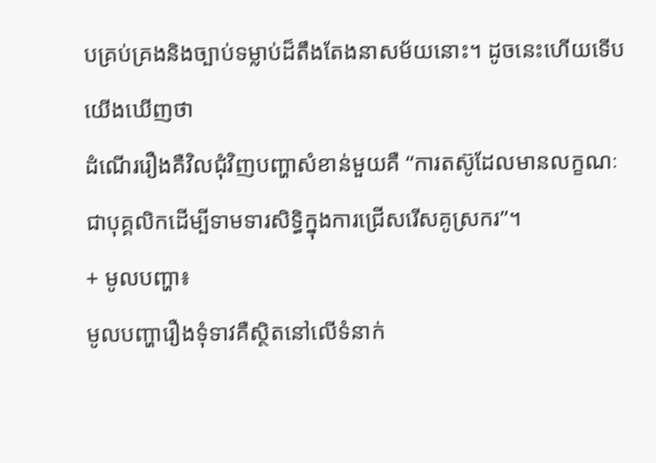បគ្រប់គ្រងនិងច្បាប់ទម្លាប់ដ៏តឹងតែងនាសម័យនោះ។ ដូចនេះហើយទើបយើងឃើញថា
ដំណើររឿងគឺវិលជុំវិញបញ្ហាសំខាន់មួយគឺ “ការតស៊ូដែលមានលក្ខណៈជាបុគ្គលិកដើម្បីទាមទារសិទ្ធិក្នុងការជ្រើសរើសគូស្រករ”។
+ មូលបញ្ហា៖
មូលបញ្ហារឿងទុំទាវគឺស្ថិតនៅលើទំនាក់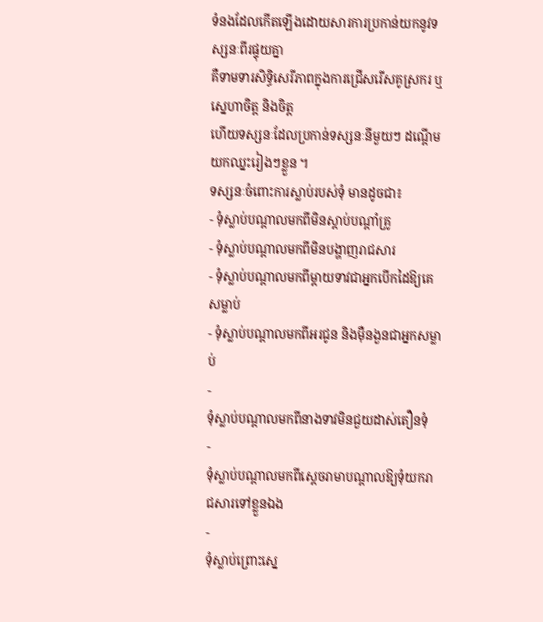ទំនងដែលកើតឡើងដោយសារការប្រកាន់យកនូវទស្សនៈពីរផ្ទុយគ្នា
គឺទាមទារសិទ្ធិសេរីភាពក្នុងការជ្រើសរើសគូស្រករ ឬស្នេហាចិត្ត និងចិត្ត
ហើយទស្សនៈដែលប្រកាន់ទស្សនៈនីមួយៗ ដណ្តើមយកឈ្នះរៀងៗខ្លួន ។
ទស្សនៈចំពោះការស្លាប់របស់ទុំ មានដូចជា៖
- ទុំស្លាប់បណ្តាលមកពីមិនស្តាប់បណ្តាំគ្រូ
- ទុំស្លាប់បណ្តាលមកពីមិនបង្ហាញរាជសារ
- ទុំស្លាប់បណ្តាលមកពីម្តាយទាវជាអ្នកបើកដៃឱ្យគេសម្លាប់
- ទុំស្លាប់បណ្តាលមកពីអរជូន និងម៉ឺនងួនជាអ្នកសម្លាប់
-
ទុំស្លាប់បណ្តាលមកពីនាងទាវមិនជួយដាស់តឿនទុំ
-
ទុំស្លាប់បណ្តាលមកពីស្តេចរាមាបណ្តាលឱ្យទុំយករាជសារទៅខ្លួនឯង
-
ទុំស្លាប់ព្រោះស្នេ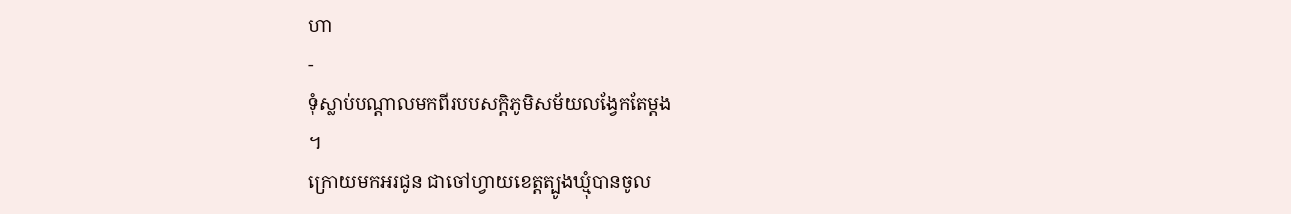ហា
-
ទុំស្លាប់បណ្តាលមកពីរបបសក្តិភូមិសម័យលង្វែកតែម្តង
។
ក្រោយមកអរជូន ជាចៅហ្វាយខេត្តត្បូងឃ្មុំបានចូល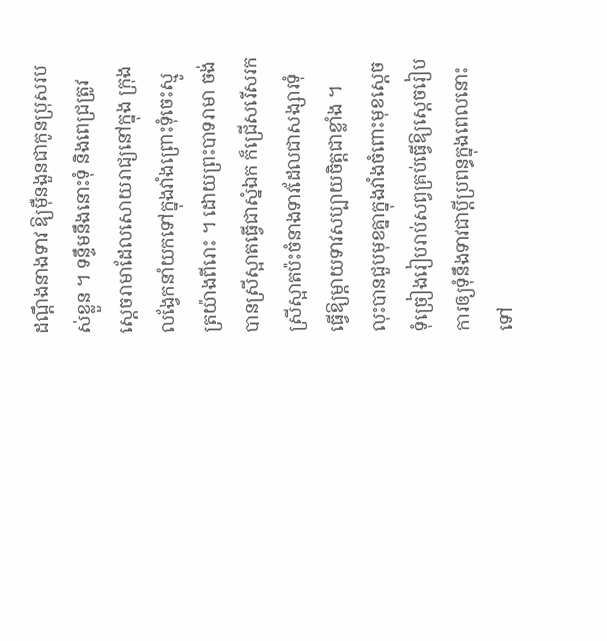ដណ្តឹងនាងទាវ ឱ្យម៉ឺនងួនជាកូនប្រុសរបស់ខ្លួន ។ ទន្ទឹមនឹងនោះទុំ និងពេជ្រត្រូវសេ្តចរាមាដែលសោយរាជ្យនៅក្នុង ក្រុងលង្វែកនាំយកទៅក្នុងវាំងព្រោះទុំចេះស្មូត្រយ៉ាងពីរោះ ។ ដោយព្រះបាទរាមា ចង់បានស្រីស្អាតធ្វើជាស្នំឯក ក៏ជ្រើសរើសរកស្រីស្អាតប៉ះចំនាងទាវដែលជាសង្សារទុំធ្វើឱ្យម្តាយទាវសប្បាយចិត្តជាខ្លាំង ។ លុះបានជួបមុខគ្នាក្នុងវាំងចំពោះមុខសេ្តច ទុំច្រៀងរៀបរាប់សព្វគ្រប់ធ្វើឱ្យសេ្តចរៀបការឲ្យទុំនឹងទាវជាប្តីប្រពន្ធក្នុងពេលនោះទៅ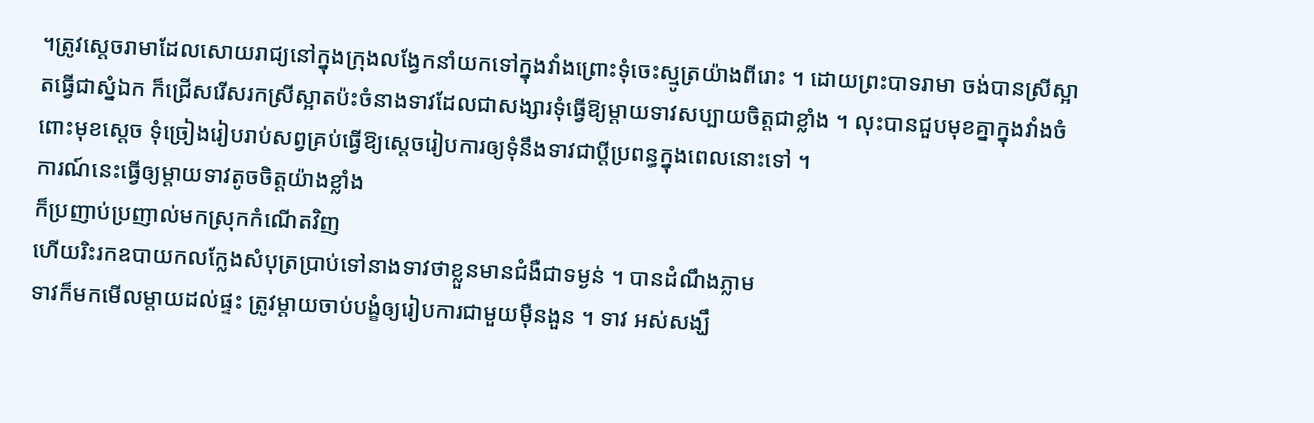។ត្រូវសេ្តចរាមាដែលសោយរាជ្យនៅក្នុងក្រុងលង្វែកនាំយកទៅក្នុងវាំងព្រោះទុំចេះស្មូត្រយ៉ាងពីរោះ ។ ដោយព្រះបាទរាមា ចង់បានស្រីស្អាតធ្វើជាស្នំឯក ក៏ជ្រើសរើសរកស្រីស្អាតប៉ះចំនាងទាវដែលជាសង្សារទុំធ្វើឱ្យម្តាយទាវសប្បាយចិត្តជាខ្លាំង ។ លុះបានជួបមុខគ្នាក្នុងវាំងចំពោះមុខសេ្តច ទុំច្រៀងរៀបរាប់សព្វគ្រប់ធ្វើឱ្យសេ្តចរៀបការឲ្យទុំនឹងទាវជាប្តីប្រពន្ធក្នុងពេលនោះទៅ ។
ការណ៍នេះធ្វើឲ្យម្តាយទាវតូចចិត្តយ៉ាងខ្លាំង
ក៏ប្រញាប់ប្រញាល់មកស្រុកកំណើតវិញ
ហើយរិះរកឧបាយកលក្លែងសំបុត្រប្រាប់ទៅនាងទាវថាខ្លួនមានជំងឺជាទម្ងន់ ។ បានដំណឹងភ្លាម
ទាវក៏មកមើលម្តាយដល់ផ្ទះ ត្រូវម្តាយចាប់បង្ខំឲ្យរៀបការជាមួយម៉ឺនងួន ។ ទាវ អស់សង្ឃឹ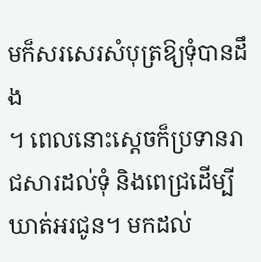មក៏សរសេរសំបុត្រឱ្យទុំបានដឹង
។ ពេលនោះសេ្តចក៏ប្រទានរាជសារដល់ទុំ និងពេជ្រដើម្បីឃាត់អរជូន។ មកដល់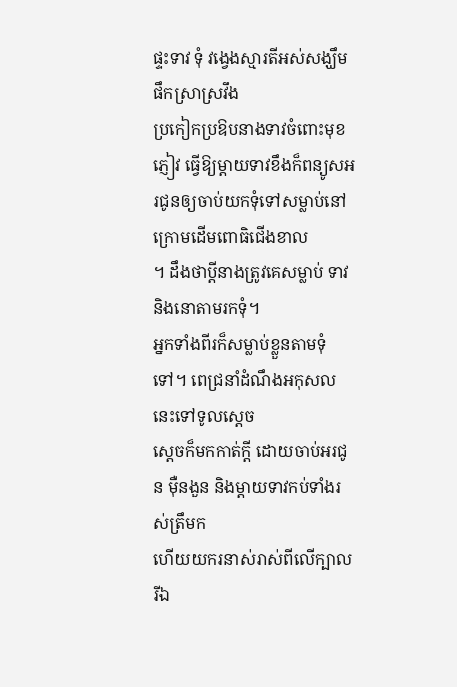ផ្ទះទាវ ទុំ វង្វេងស្មារតីអស់សង្ឃឹមផឹកស្រាស្រវឹង
ប្រកៀកប្រឱបនាងទាវចំពោះមុខភ្ញៀវ ធ្វើឱ្យម្តាយទាវខឹងក៏ពន្យូសអរជូនឲ្យចាប់យកទុំទៅសម្លាប់នៅក្រោមដើមពោធិជើងខាល
។ ដឹងថាប្តីនាងត្រូវគេសម្លាប់ ទាវនិងនោតាមរកទុំ។
អ្នកទាំងពីរក៏សម្លាប់ខ្លួនតាមទុំទៅ។ ពេជ្រនាំដំណឹងអកុសលនេះទៅទូលសេ្តច
ស្តេចក៏មកកាត់ក្តី ដោយចាប់អរជូន ម៉ឺនងួន និងម្តាយទាវកប់ទាំងរស់ត្រឹមក
ហើយយករនាស់រាស់ពីលើក្បាល រីឯ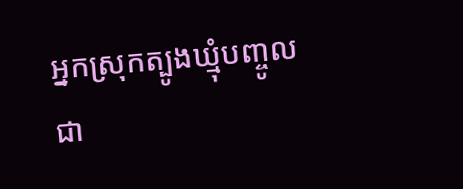អ្នកស្រុកត្បូងឃ្មុំបញ្ចូលជា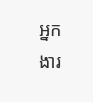អ្នកងារ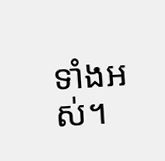ទាំងអស់។